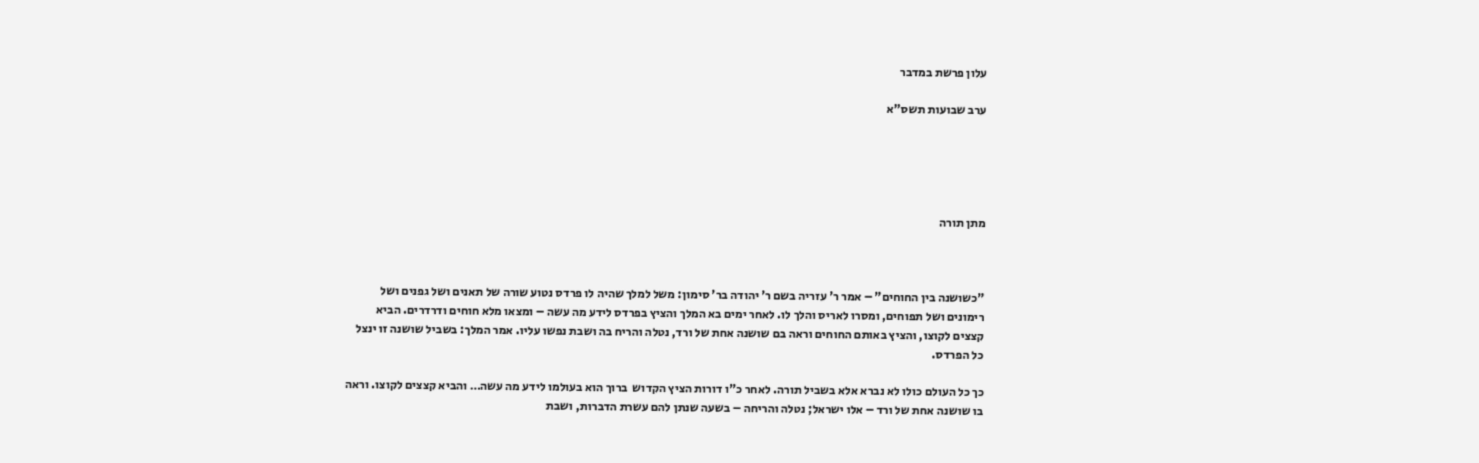עלון פרשת במדבר

ערב שבועות תשס"א





מתן תורה



"כשושנה בין החוחים" – אמר ר' עזריה בשם ר' יהודה בר' סימון: משל למלך שהיה לו פרדס נטוע שורה של תאנים ושל גפנים ושל רימונים ושל תפוחים, ומסרו לאריס והלך לו. לאחר ימים בא המלך והציץ בפרדס לידע מה עשה – ומצאו מלא חוחים ודרדרים. הביא קצצים לקוצו, והציץ באותם החוחים וראה בם שושנה אחת של ורד, נטלה והריח בה ושבת נפשו עליו. אמר המלך: בשביל שושנה זו ינצל כל הפרדס.

כך כל העולם כולו לא נברא אלא בשביל תורה. לאחר כ"ו דורות הציץ הקדוש  ברוך הוא בעולמו לידע מה עשה… והביא קצצים לקוצו. וראה בו שושנה אחת של ורד – אלו ישראל; נטלה והריחה – בשעה שנתן להם עשרת הדברות, ושבת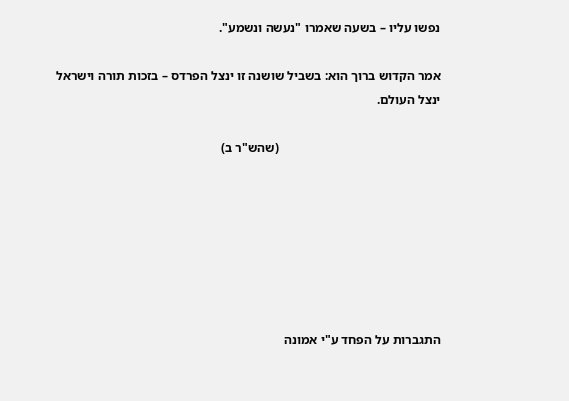נפשו עליו – בשעה שאמרו "נעשה ונשמע".

אמר הקדוש ברוך הוא: בשביל שושנה זו ינצל הפרדס – בזכות תורה וישראל ינצל העולם.

                                                  (שהש"ר ב)







התגברות על הפחד ע"י אמונה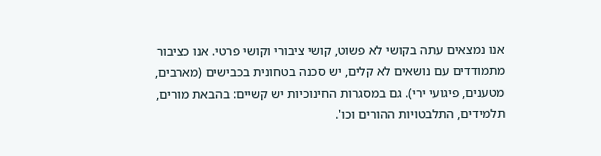אנו נמצאים עתה בקושי לא פשוט, קושי ציבורי וקושי פרטי. אנו כציבור מתמודדים עם נושאים לא קלים, יש סכנה בטחונית בכבישים (מארבים, מטענים, פיגועי ירי). גם במסגרות החינוכיות יש קשיים: בהבאת מורים, תלמידים, התלבטויות ההורים וכו'.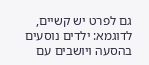גם לפרט יש קשיים, לדוגמא: ילדים נוסעים בהסעה ויושבים עם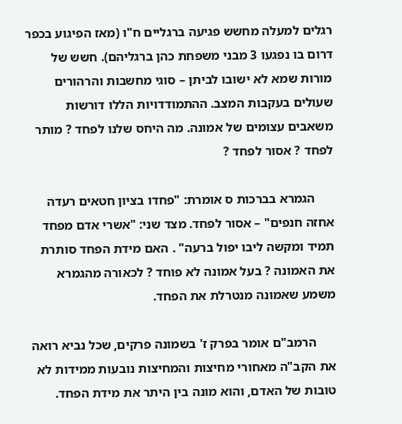רגלים למעלה מחשש פגיעה ברגליים ח"ו (מאז הפיגוע בכפר דרום בו נפגעו 3 מבני משפחת כהן ברגליהם). חשש של מורות שמא לא ישובו לביתן – סוגי מחשבות והרהורים שעולים בעקבות המצב. ההתמודדויות הללו דורשות משאבים עצומים של אמונה. מה היחס שלנו לפחד ? מותר לפחד ? אסור לפחד ?

      הגמרא בברכות ס אומרת: "פחדו בציון חטאים רעדה אחזה חנפים" – אסור לפחד. מצד שני: "אשרי אדם מפחד תמיד ומקשה ליבו יפול ברעה" . האם מידת הפחד סותרת את האמונה ? בעל אמונה לא פוחד ? לכאורה מהגמרא משמע שאמונה מנטרלת את הפחד.

      הרמב"ם אומר בפרק ז' בשמונה פרקים, שכל נביא רואה את הקב"ה מאחורי מחיצות והמחיצות נובעות ממידות לא טובות של האדם, והוא מונה בין היתר את מידת הפחד.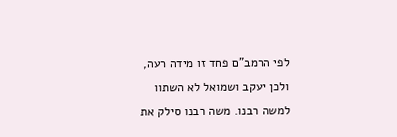לפי הרמב"ם פחד זו מידה רעה, ולכן יעקב ושמואל לא השתוו למשה רבנו. משה רבנו סילק את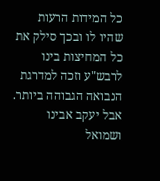כל המידות הרעות שהיו לו ובכך סילק את כל המחיצות בינו לרבש"ע וזכה למדרגת הנבואה הגבוהה ביותר. אבל יעקב אבינו ושמואל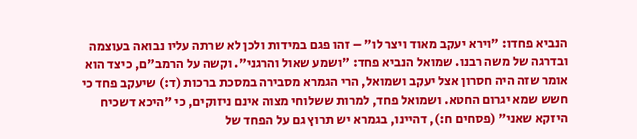הנביא פחדו: "וירא יעקב מאוד ויצר לו" – זהו פגם במידות ולכן לא שרתה עליו נבואה בעוצמה ובדרגה של משה רבנו. שמואל הנביא פחד: "ושמע שאול והרגני". וקשה על הרמב"ם, כיצד הוא אומר שזה היה חסרון אצל יעקב ושמואל, הרי הגמרא מסבירה במסכת ברכות (ד:) שיעקב פחד כי חשש שמא יגרום החטא. ושמואל פחד, למרות ששלוחי מצוה אינם ניזוקים, כי "היכא דשכיח היזקא שאני" (פסחים ח:), דהיינו, בגמרא יש תרוץ גם על הפחד של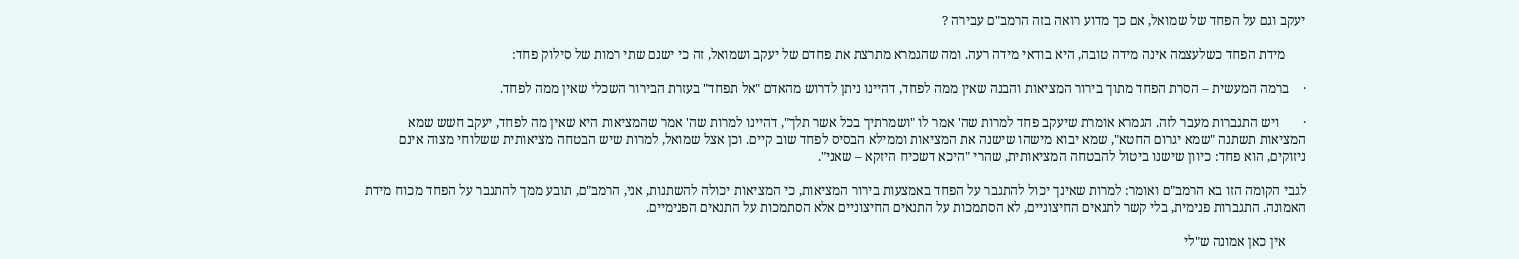יעקב וגם על הפחד של שמואל, אם כך מדוע רואה בזה הרמב"ם עבירה ?

      מידת הפחד כשלעצמה אינה מידה טובה, היא בודאי מידה רעה. ומה שהגמרא מתרצת את פחדם של יעקב ושמואל, זה כי ישנם שתי רמות של סילוק פחד:

·    ברמה המעשית – הסרת הפחד מתוך בירור המציאות והבנה שאין ממה לפחד, דהיינו ניתן לדרוש מהאדם "אל תפחד" בעזרת הבירור השכלי שאין ממה לפחד.

·       ויש התגברות מעבר לזה. הגמרא אומרת שיעקב פחד למרות שה' אמר לו "ושמרתיך בכל אשר תלך", דהיינו למרות שה' אמר שהמציאות היא שאין מה לפחד, יעקב חשש שמא המציאות תשתנה "שמא יגרום החטא", שמא יבוא מישהו שישנה את המציאות וממילא הבסיס לפחד שוב קיים. וכן אצל שמואל, למרות שיש הבטחה מציאותית ששלוחי מצוה אינם ניזוקים, הוא פחד: כיוון שישנו ביטול להבטחה המציאותית, שהרי "היכא דשכיח היזקא – שאני".

לגבי הקומה הזו בא הרמב"ם ואומר: למרות שאינך יכול להתגבר על הפחד באמצעות בירור המציאות, כי המציאות יכולה להשתנות, אני, הרמב"ם, תובע ממך להתגבר על הפחד מכוח מידת האמונה. התגברות פנימית, בלי קשר לתנאים החיצוניים, לא הסתמכות על התנאים החיצוניים אלא הסתמכות על התנאים הפנימיים.

      אין כאן אמונה ש"לי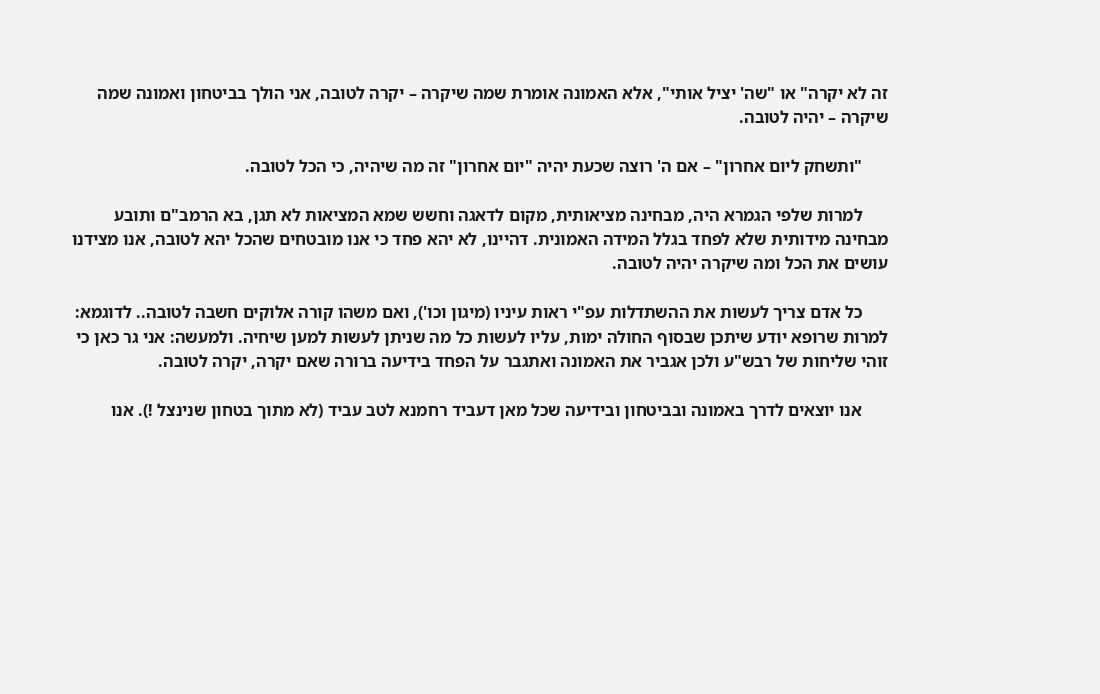זה לא יקרה" או "שה' יציל אותי", אלא האמונה אומרת שמה שיקרה – יקרה לטובה, אני הולך בביטחון ואמונה שמה שיקרה – יהיה לטובה.

      "ותשחק ליום אחרון" – אם ה' רוצה שכעת יהיה "יום אחרון" זה מה שיהיה, כי הכל לטובה.

      למרות שלפי הגמרא היה, מבחינה מציאותית, מקום לדאגה וחשש שמא המציאות לא תגן, בא הרמב"ם ותובע מבחינה מידותית שלא לפחד בגלל המידה האמונית. דהיינו, לא יהא פחד כי אנו מובטחים שהכל יהא לטובה, אנו מצידנו עושים את הכל ומה שיקרה יהיה לטובה.

      כל אדם צריך לעשות את ההשתדלות עפ"י ראות עיניו (מיגון וכו'), ואם משהו קורה אלוקים חשבה לטובה.. לדוגמא: למרות שרופא יודע שיתכן שבסוף החולה ימות, עליו לעשות כל מה שניתן לעשות למען שיחיה. ולמעשה: אני גר כאן כי זוהי שליחות של רבש"ע ולכן אגביר את האמונה ואתגבר על הפחד בידיעה ברורה שאם יקרה, יקרה לטובה.

      אנו יוצאים לדרך באמונה ובביטחון ובידיעה שכל מאן דעביד רחמנא לטב עביד (לא מתוך בטחון שנינצל !). אנו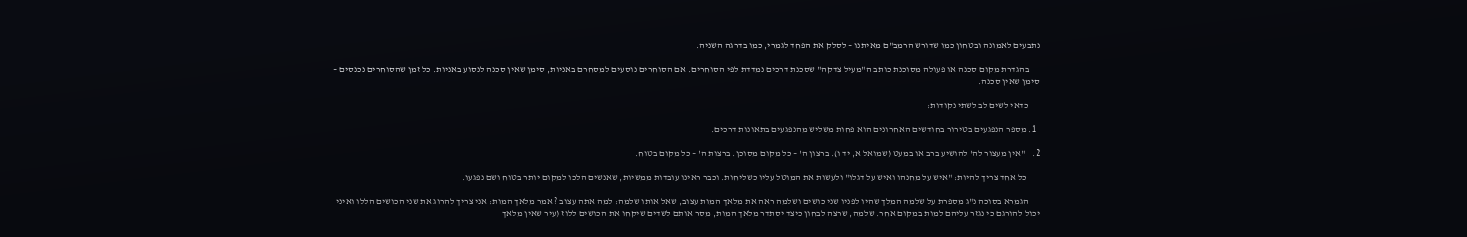נתבעים לאמונה ובטחון כמו שדורש הרמב"ם מאיתנו – לסלק את הפחד לגמרי, כמו בדרגה השניה.

      בהגדרת מקום סכנה או פעולה מסוכנת כותב ה"מעיל צדקה" שסכנת דרכים נמדדת לפי הסוחרים. אם הסוחרים נוסעים למסחרם באניות, סימן שאין סכנה לנסוע באניות. כל זמן שהסוחרים נכנסים – סימן שאין סכנה.

      כדאי לשים לב לשתי נקודות:

  1. מספר הנפגעים בטירור בחודשים האחרונים הוא פחות משליש מהנפגעים בתאונות דרכים.

2.    "אין מעצור לה' להושיע ברב או במעט (שמואל א, יד ו). ברצון ה' – כל מקום מסוכן. ברצות ה' – כל מקום בטוח.

       כל אחד צריך להיות: "איש על מחנהו ואיש על דגלו" ולעשות את המוטל עליו כשליחות. וכבר ראינו עובדות ממשיות, שאנשים הלכו למקום יותר בטוח ושם נפגעו.

      הגמרא בסוכה נ"ג מספרת על שלמה המלך שהיו לפניו שני כושים ושלמה ראה את מלאך המות עצוב, שאל אותו שלמה: למה אתה עצוב ? אמר מלאך המות: אני צריך להרוג את שני הכושים הללו ואיני יכול להורגם כי נגזר עליהם למות במקום אחר. שלמה, שרצה לבחון כיצד יסתדר מלאך המות, מסר אותם לשדים שיקחו את הכושים ללוז (עיר שאין מלאך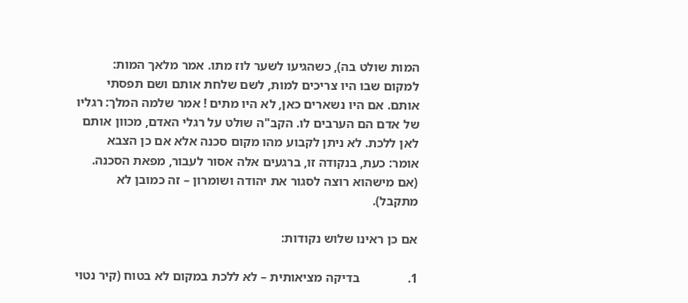המות שולט בה), כשהגיעו לשער לוז מתו. אמר מלאך המות: למקום שבו היו צריכים למות, לשם שלחת אותם ושם תפסתי אותם. אם היו נשארים כאן, לא היו מתים ! אמר שלמה המלך: רגליו של אדם הם הערבים לו. הקב"ה שולט על רגלי האדם, מכוון אותם לאן ללכת. לא ניתן לקבוע מהו מקום סכנה אלא אם כן הצבא אומר: כעת, בנקודה זו, ברגעים אלה אסור לעבור, מפאת הסכנה. (אם מישהוא רוצה לסגור את יהודה ושומרון – זה כמובן לא מתקבל).

אם כן ראינו שלוש נקודות:

1.               בדיקה מציאותית – לא ללכת במקום לא בטוח (קיר נטוי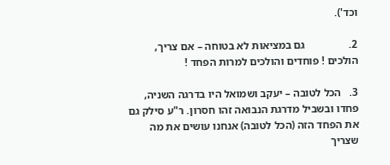וכד').

2.                גם במציאות לא בטוחה – אם צריך, הולכים ! פוחדים והולכים למרות הפחד !

3.   הכל לטובה – יעקב ושמואל היו בדרגה השניה, פחדו ובשביל מדרגת הנבואה זהו חסרון. ר"ע סילק גם את הפחד הזה (הכל לטובה) אנחנו עושים את מה שצריך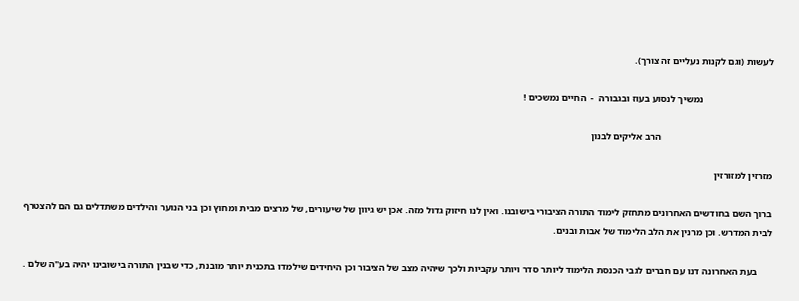לעשות (וגם לקנות נעליים זה צורך).

                             נמשיך לנסוע בעוז ובגבורה  -  החיים נמשכים !

                                              הרב אליקים לבנון

מזרזין למזורזין

ברוך השם בחודשים האחרונים מתחזק לימוד התורה הציבורי בישובנו. ואין לנו חיזוק גדול מזה. אכן יש גיוון של שיעורים, של מרצים מבית ומחוץ וכן בני הנוער והילדים משתדלים גם הם להצטרף לבית המדרש. וכן מרנין את הלב הלימוד של אבות ובנים.

      בעת האחרונה דנו עם חברים לגבי הכנסת הלימוד ליותר סדר ויותר עקביות ולכך שיהיה מצב של הציבור וכן היחידים שילמדו בתכנית יותר מובנת, כדי שבנין התורה בישובינו יהיה בע"ה שלם .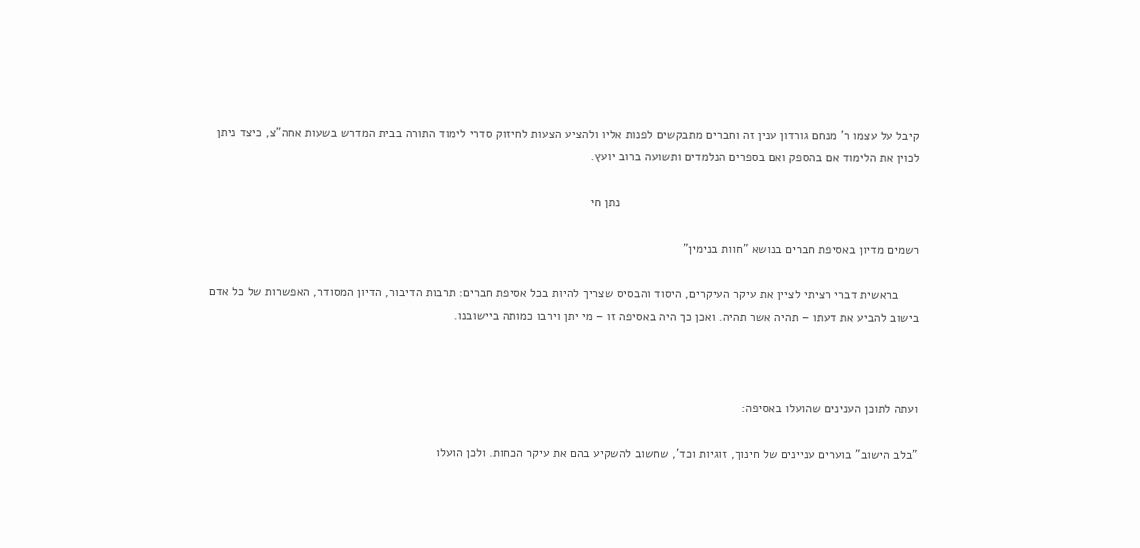קיבל על עצמו ר' מנחם גורדון ענין זה וחברים מתבקשים לפנות אליו ולהציע הצעות לחיזוק סדרי לימוד התורה בבית המדרש בשעות אחה"צ, כיצד ניתן לכוין את הלימוד אם בהספק ואם בספרים הנלמדים ותשועה ברוב יועץ.

                                                                                        נתן חי

רשמים מדיון באסיפת חברים בנושא "חוות בנימין"

      בראשית דברי רציתי לציין את עיקר העיקרים, היסוד והבסיס שצריך להיות בכל אסיפת חברים: תרבות הדיבור, הדיון המסודר, האפשרות של כל אדם בישוב להביע את דעתו – תהיה אשר תהיה. ואכן כך היה באסיפה זו – מי יתן וירבו כמותה ביישובנו.



ועתה לתוכן הענינים שהועלו באסיפה:

"בלב הישוב" בוערים עניינים של חינוך, זוגיות וכד', שחשוב להשקיע בהם את עיקר הכחות. ולכן הועלו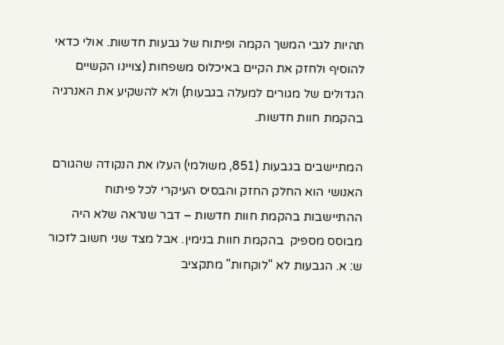תהיות לגבי המשך הקמה ופיתוח של גבעות חדשות. אולי כדאי להוסיף ולחזק את הקיים באיכלוס משפחות (צויינו הקשיים הגדולים של מגורים למעלה בגבעות) ולא להשקיע את האנרגיה בהקמת חוות חדשות.

המתיישבים בגבעות (851, משולמי) העלו את הנקודה שהגורם האנושי הוא החלק החזק והבסיס העיקרי לכל פיתוח ההתיישבות בהקמת חוות חדשות – דבר שנראה שלא היה מבוסס מספיק  בהקמת חוות בנימין. אבל מצד שני חשוב לזכור ש: א. הגבעות לא "לוקחות" מתקציב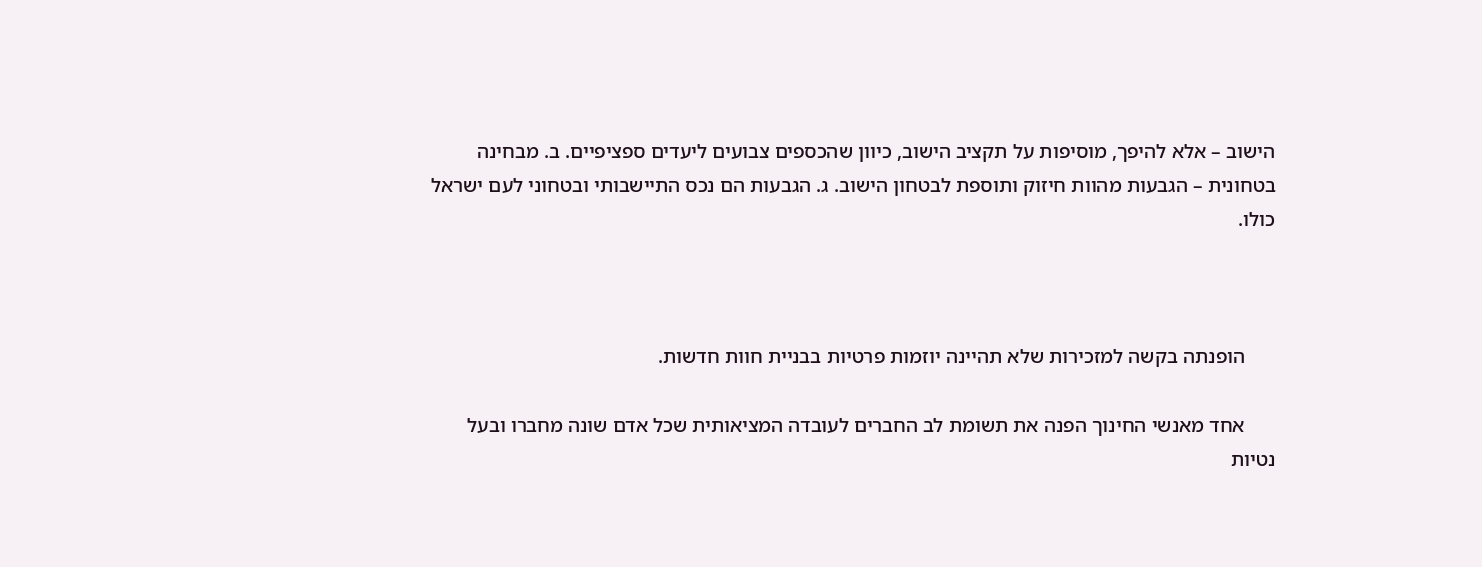הישוב – אלא להיפך, מוסיפות על תקציב הישוב, כיוון שהכספים צבועים ליעדים ספציפיים. ב. מבחינה בטחונית – הגבעות מהוות חיזוק ותוספת לבטחון הישוב. ג. הגבעות הם נכס התיישבותי ובטחוני לעם ישראל כולו.



      הופנתה בקשה למזכירות שלא תהיינה יוזמות פרטיות בבניית חוות חדשות.

      אחד מאנשי החינוך הפנה את תשומת לב החברים לעובדה המציאותית שכל אדם שונה מחברו ובעל נטיות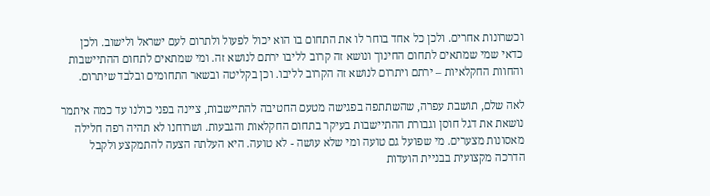וכשרונות אחרים. ולכן כל אחד בוחר לו את התחום בו הוא יכול לפעול ולתרום לעם ישראל ולישוב. ולכן כדאי שמי שמתאים לתחום החינוך ונושא זה קרוב לליבו ירתם לנושא זה. ומי שמתאים לתחום ההתיישבות והחוות החקלאיות – ירתם ויתרום לנושא זה הקרוב לליבו. וכן בקליטה ובשאר התחומים ובלבד שיתרום.

לאה שלם, תושבת עפרה, שהשתתפה בפגישה מטעם החטיבה להתיישבות, ציינה בפני כולנו עד כמה איתמר נושאת את דגל חוסן וגבורת ההתיישבות בעיקר בתחום החקלאות והגבעות. ושרוחנו לא תהיה רפה חלילה מאסונות מצערים. מי שפועל גם טועה ומי שלא עושה - לא טועה. היא העלתה הצעה להתמקצע ולקבל הדרכה מקצועית בבניית הועדות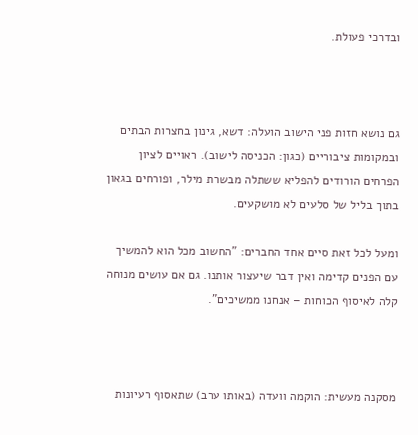ובדרכי פעולת.



גם נושא חזות פני הישוב הועלה: דשא, גינון בחצרות הבתים ובמקומות ציבוריים (כגון: הכניסה לישוב). ראויים לציון הפרחים הורודים להפליא ששתלה מבשרת מילר, ופורחים בגאון בתוך בליל של סלעים לא מושקעים.

ומעל לכל זאת סיים אחד החברים: "החשוב מכל הוא להמשיך עם הפנים קדימה ואין דבר שיעצור אותנו. גם אם עושים מנוחה קלה לאיסוף הכוחות – אנחנו ממשיכים".



מסקנה מעשית: הוקמה וועדה (באותו ערב) שתאסוף רעיונות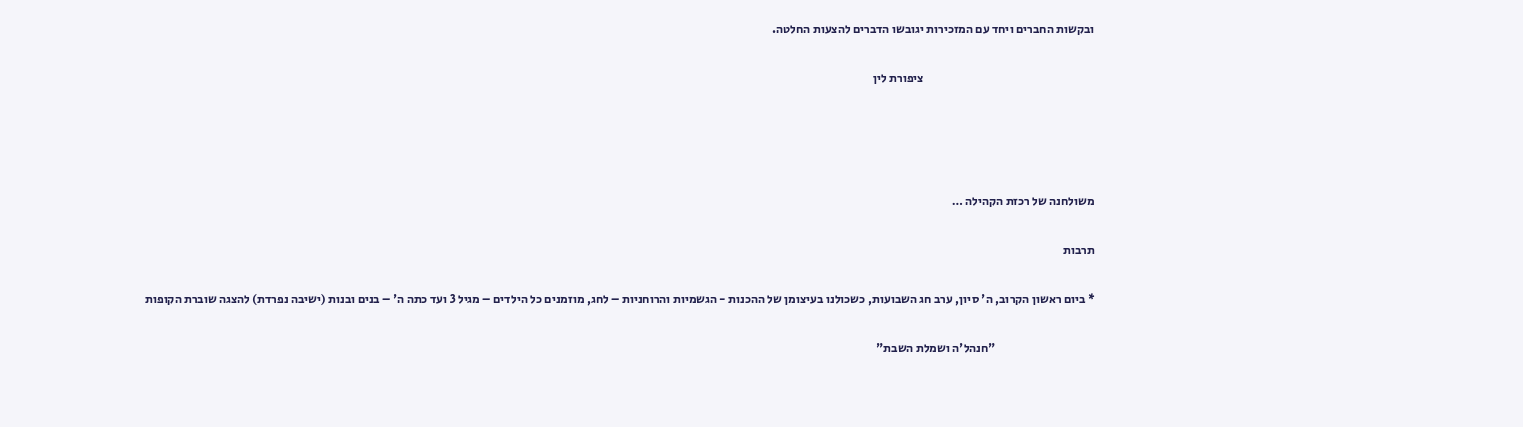ובקשות החברים ויחד עם המזכירות יגובשו הדברים להצעות החלטה.

                                                                       ציפורת לין




משולחנה של רכזת הקהילה …

תרבות

* ביום ראשון הקרוב, ה' סיון, ערב חג השבועות, כשכולנו בעיצומן של ההכנות - הגשמיות והרוחניות – לחג, מוזמנים כל הילדים – מגיל 3 ועד כתה ה' – בנים ובנות (ישיבה נפרדת) להצגה שוברת הקופות

                                         "חנהל'ה ושמלת השבת"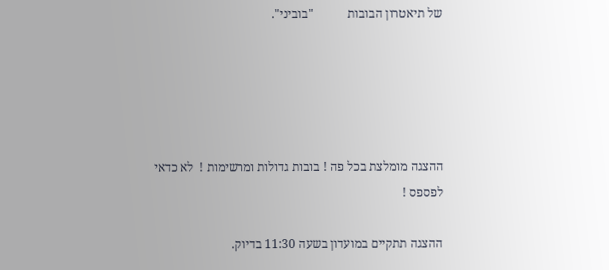של תיאטרון הבובות           "בוביני".





ההצגה מומלצת בכל פה ! בובות גדולות ומרשימות !  לא כדאי לפספס !

ההצגה תתקיים במועדון בשעה 11:30 בדיוק.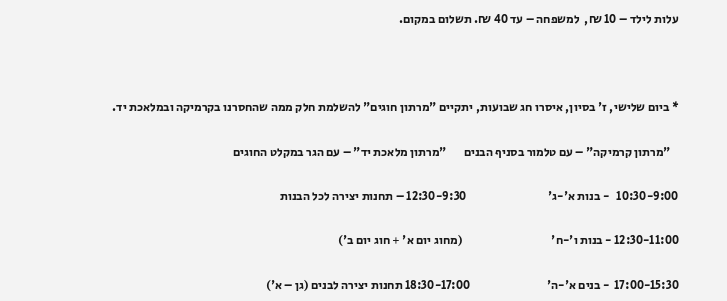עלות לילד – 10 ₪,  למשפחה – עד 40 ₪. תשלום במקום.



* ביום שלישי, ז' בסיון, איסרו חג שבועות, יתקיים "מרתון חוגים" להשלמת חלק ממה שהחסרנו בקרמיקה ובמלאכת יד.

   "מרתון קרמיקה" – עם טלמור בסניף הבנים       "מרתון מלאכת יד" – עם הגר במקלט החוגים

10:30-9:00   - בנות א'-ג'                                  12:30-9:30 – תחנות יצירה לכל הבנות

12:30-11:00 - בנות ו'-ח'                                     (מחוג יום א' + חוג יום ב')

17:00-15:30  - בנים א'-ה'                                18:30-17:00 תחנות יצירה לבנים (גן – א')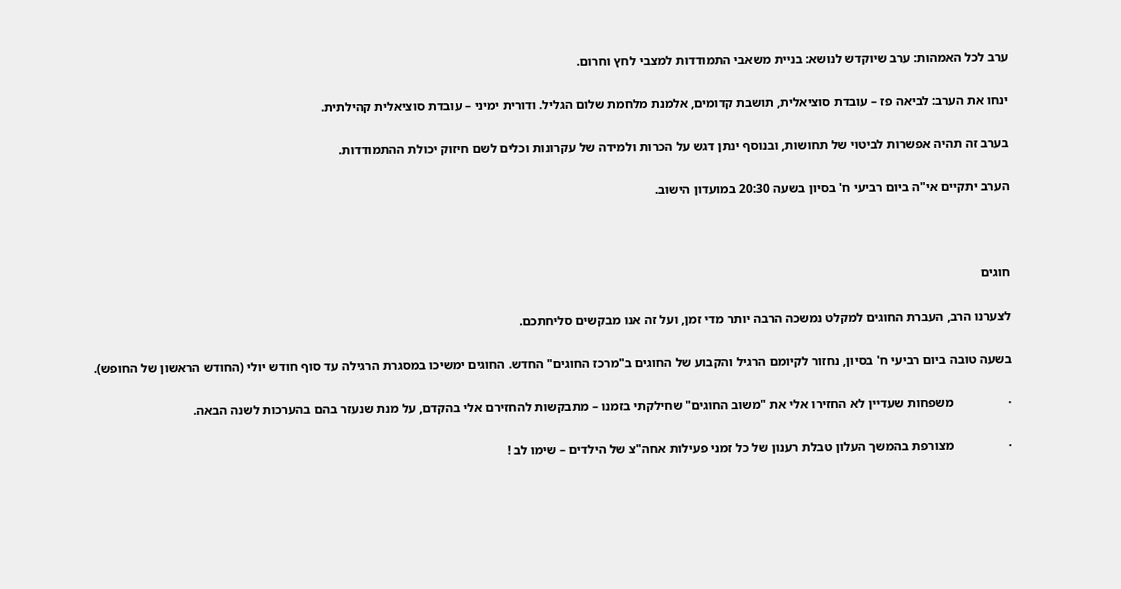ערב לכל האמהות: ערב שיוקדש לנושא: בניית משאבי התמודדות למצבי לחץ וחרום.

ינחו את הערב: לביאה פז – עובדת סוציאלית, תושבת קדומים, אלמנת מלחמת שלום הגליל. ודורית ימיני – עובדת סוציאלית קהילתית.

בערב זה תהיה אפשרות לביטוי של תחושות, ובנוסף ינתן דגש על הכרות ולמידה של עקרונות וכלים לשם חיזוק יכולת ההתמודדות.

הערב יתקיים אי"ה ביום רביעי ח' בסיון בשעה 20:30 במועדון הישוב.



חוגים

לצערנו הרב, העברת החוגים למקלט נמשכה הרבה יותר מדי זמן, ועל זה אנו מבקשים סליחתכם.

בשעה טובה ביום רביעי ח' בסיון, נחזור לקיומם הרגיל והקבוע של החוגים ב"מרכז החוגים" החדש. החוגים ימשיכו במסגרת הרגילה עד סוף חודש יולי (החודש הראשון של החופש).

·                 משפחות שעדיין לא החזירו אלי את "משוב החוגים" שחילקתי בזמנו – מתבקשות להחזירם אלי בהקדם, על מנת שנעזר בהם בהערכות לשנה הבאה.

·                 מצורפת בהמשך העלון טבלת רענון של כל זמני פעילות אחה"צ של הילדים – שימו לב !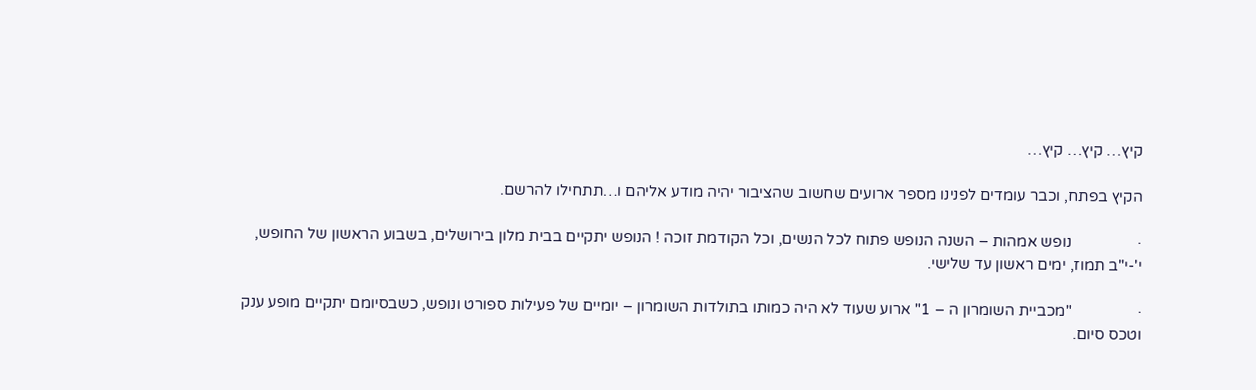קיץ… קיץ… קיץ…

הקיץ בפתח, וכבר עומדים לפנינו מספר ארועים שחשוב שהציבור יהיה מודע אליהם ו…תתחילו להרשם.

·                 נופש אמהות – השנה הנופש פתוח לכל הנשים, וכל הקודמת זוכה ! הנופש יתקיים בבית מלון בירושלים, בשבוע הראשון של החופש, י'-י"ב תמוז, ימים ראשון עד שלישי.

·                 "מכביית השומרון ה – 1" ארוע שעוד לא היה כמותו בתולדות השומרון – יומיים של פעילות ספורט ונופש, כשבסיומם יתקיים מופע ענק וטכס סיום.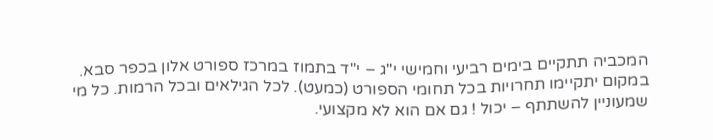המכביה תתקיים בימים רביעי וחמישי י"ג – י"ד בתמוז במרכז ספורט אלון בכפר סבא. במקום יתקיימו תחרויות בכל תחומי הספורט (כמעט). לכל הגילאים ובכל הרמות. כל מי שמעוניין להשתתף – יכול ! גם אם הוא לא מקצועי.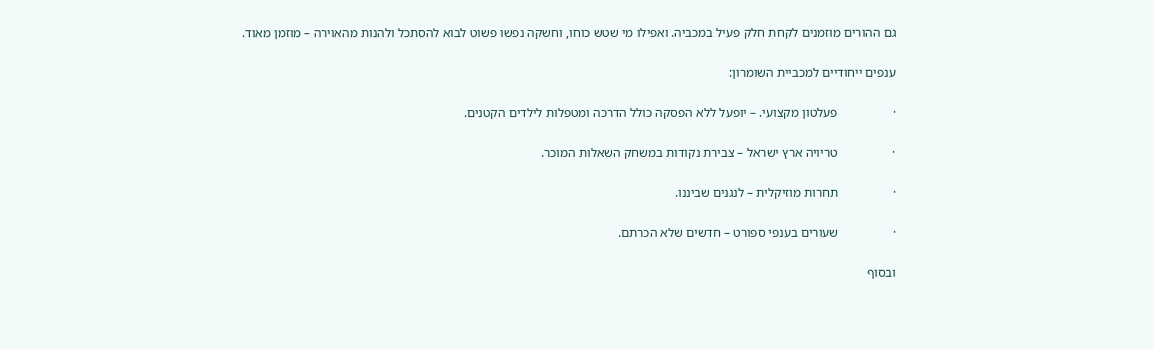גם ההורים מוזמנים לקחת חלק פעיל במכביה. ואפילו מי שטש כוחו, וחשקה נפשו פשוט לבוא להסתכל ולהנות מהאוירה – מוזמן מאוד.

ענפים ייחודיים למכביית השומרון:

·                 פעלטון מקצועי. – יופעל ללא הפסקה כולל הדרכה ומטפלות לילדים הקטנים.

·                 טריויה ארץ ישראל – צבירת נקודות במשחק השאלות המוכר.

·                 תחרות מוזיקלית – לנגנים שביננו.

·                 שעורים בענפי ספורט – חדשים שלא הכרתם.

ובסוף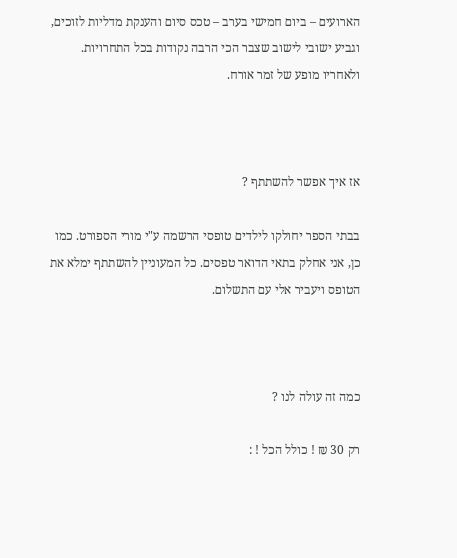הארועים – ביום חמישי בערב – טכס סיום והענקת מדליות לזוכים, וגביע ישובי לישוב שצבר הכי הרבה נקודות בכל התחרויות. ולאחריו מופע של זמר אורח.



אז איך אפשר להשתתף ?

בבתי הספר יחולקו לילדים טופסי הרשמה ע"י מורי הספורט. כמו כן, אני אחלק בתאי הדואר טפסים. כל המעוניין להשתתף ימלא את הטופס ויעביר אלי עם התשלום.



כמה זה עולה לנו ?

רק 30 ₪ ! כולל הכל ! :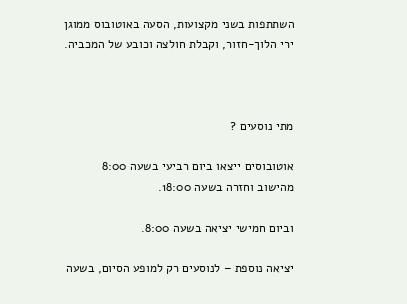השתתפות בשני מקצועות, הסעה באוטובוס ממוגן ירי הלוך-חזור, וקבלת חולצה וכובע של המכביה.



מתי נוסעים ?

אוטובוסים ייצאו ביום רביעי בשעה 8:00 מהישוב וחזרה בשעה 18:00.

וביום חמישי יציאה בשעה 8:00.

יציאה נוספת – לנוסעים רק למופע הסיום, בשעה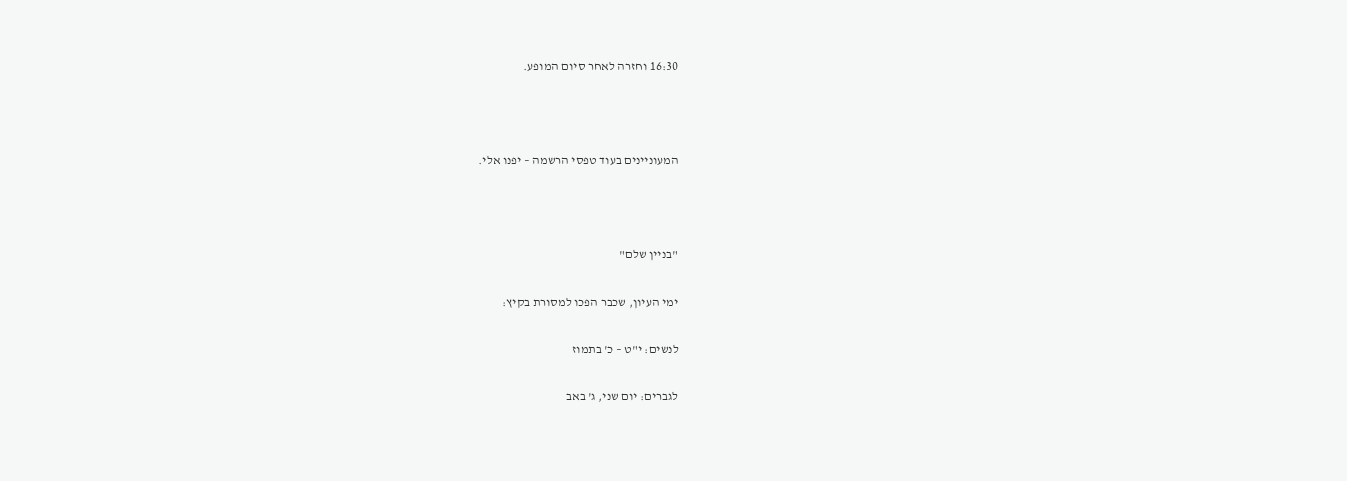16:30 וחזרה לאחר סיום המופע.



המעוניינים בעוד טפסי הרשמה – יפנו אלי.



"בניין שלם"

ימי העיון, שכבר הפכו למסורת בקיץ:

לנשים: י"ט – כ' בתמוז

לגברים: יום שני, ג' באב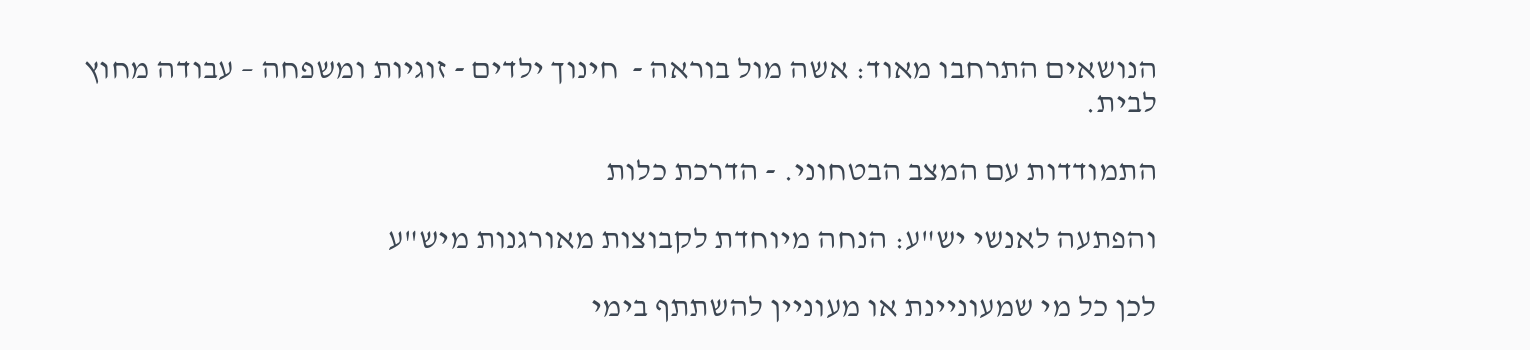הנושאים התרחבו מאוד: אשה מול בוראה -  חינוך ילדים - זוגיות ומשפחה – עבודה מחוץ לבית.

התמודדות עם המצב הבטחוני. - הדרכת כלות

והפתעה לאנשי יש"ע: הנחה מיוחדת לקבוצות מאורגנות מיש"ע

לכן כל מי שמעוניינת או מעוניין להשתתף בימי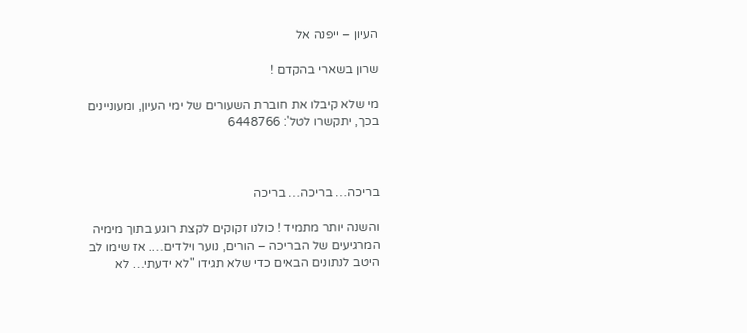העיון – ייפנה אל

שרון בשארי בהקדם !

מי שלא קיבלו את חוברת השעורים של ימי העיון, ומעוניינים בכך, יתקשרו לטל': 6448766



בריכה… בריכה… בריכה

והשנה יותר מתמיד ! כולנו זקוקים לקצת רוגע בתוך מימיה המרגיעים של הבריכה – הורים, נוער וילדים…. אז שימו לב היטב לנתונים הבאים כדי שלא תגידו "לא ידעתי… לא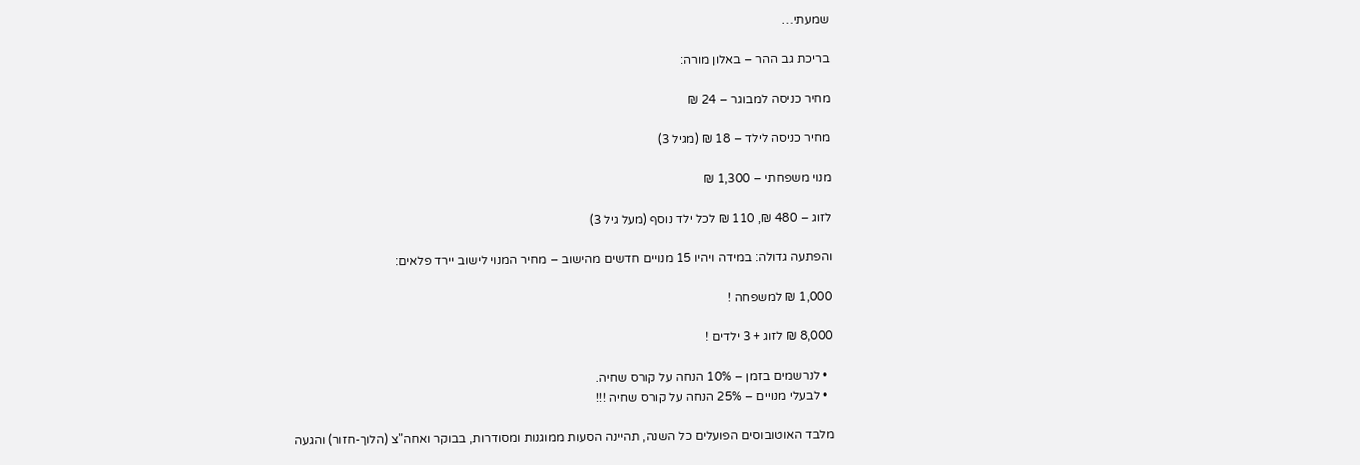שמעתי…

בריכת גב ההר – באלון מורה:

מחיר כניסה למבוגר – 24 ₪

מחיר כניסה לילד – 18 ₪ (מגיל 3)

מנוי משפחתי – 1,300 ₪

לזוג – 480 ₪, 110 ₪ לכל ילד נוסף (מעל גיל 3)

והפתעה גדולה: במידה ויהיו 15 מנויים חדשים מהישוב – מחיר המנוי לישוב יירד פלאים:

1,000 ₪ למשפחה !

8,000 ₪ לזוג + 3 ילדים !

  • לנרשמים בזמן – 10% הנחה על קורס שחיה.
  • לבעלי מנויים – 25% הנחה על קורס שחיה !!!

מלבד האוטובוסים הפועלים כל השנה, תהיינה הסעות ממוגנות ומסודרות, בבוקר ואחה"צ (הלוך-חזור) והגעה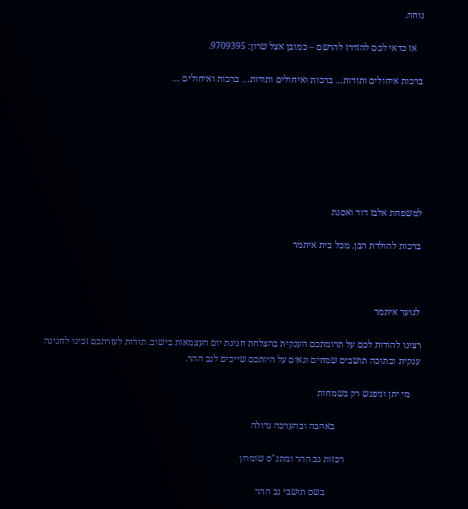נוחה.

   אז כדאי לכם להזדרז להרשם – כמובן אצל שרון: 9709395.

ברכות איחולים ותודות… ברכות ואיחולים ותודות… ברכות ואיחולים …







למשפחת אלבז דוד ואסנת

ברכות להולדת הבן. מכל בית איתמר



לנוער איתמר

רצינו להודות לכם על תרומתכם הענקית בהצלחת חגיגת יום העצמאות בישוב. תודות לעזרתכם זכינו לחגיגה ענקית ובתוכה תושבים שמחים וגאים על היותכם שייכים לגב ההר.

    מי יתן וניפגש רק בשמחות

                                    באהבה ובהערכה גדולה

                                רכזות גב ההר ומתנ"ס שומרון

                                        בשם תושבי גב ההר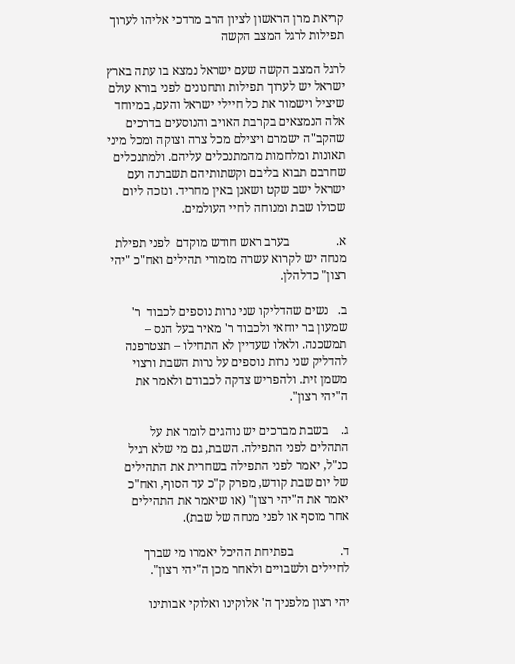קריאת מרן הראשון לציון הרב מרדכי אליהו לערוך תפילות לרגל המצב הקשה

לרגל המצב הקשה שעם ישראל נמצא בו עתה בארץ ישראל יש לערוך תפילות ותחנונים לפני בורא עולם שיציל וישמור את כל חיילי ישראל והעם, במיוחד אלה הנמצאים בקרבת האויב והנוסעים בדרכים שהקב"ה ישמרם ויצילם מכל צרה וצוקה ומכל מיני תאונות ומלחמות מהמתנכלים עליהם. ולמתנכלים שחרבם תבוא בליבם וקשתותיהם תשברנה ועם ישראל ישב שקט ושאנן באין מחריד. ונזכה ליום שכולו שבת ומנוחה לחיי העולמים.

א.               בערב ראש חודש מוקדם  לפני תפילת מנחה יש לקרוא עשרה מזמורי תהילים ואח"כ "יהי רצון" כדלהלן.

ב.   נשים שהדליקו שני נרות נוספים לכבוד  ר' שמעון בר יוחאי ולכבוד ר' מאיר בעל הנס – תמשכנה. ולאלו שעדיין לא התחילו – תצטרפנה להדליק שני נרות נוספים על נרות השבת ורצוי משמן זית. ולהפריש צדקה לכבודם ולאמר את ה"יהי רצון".

ג.    בשבת מברכים יש נוהגים לומר את על התהלים לפני התפילה. השבת, גם מי שלא רגיל כנ"ל, יאמר לפני התפילה בשחרית את התהילים של יום שבת קודש, מפרק ק"כ עד הסוף, ואח"כ יאמר את ה"יהי רצון" (או שיאמר את התהילים אחר מוסף או לפני מנחה של שבת).

ד.               בפתיחת ההיכל יאמרו מי שברך לחיילים ולשבויים ולאחר מכן ה"יהי רצון".

יהי רצון מלפניך ה' אלוקינו ואלוקי אבותינו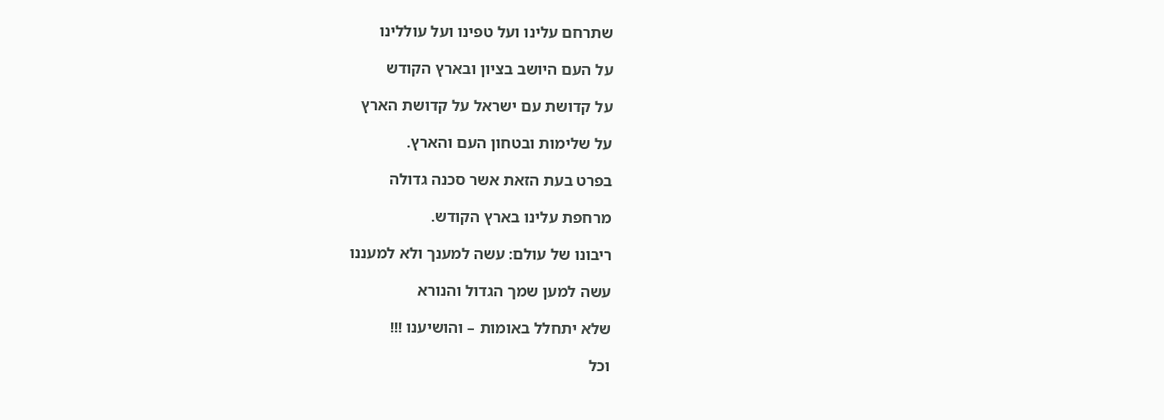שתרחם עלינו ועל טפינו ועל עוללינו

על העם היושב בציון ובארץ הקודש

על קדושת עם ישראל על קדושת הארץ

על שלימות ובטחון העם והארץ.

בפרט בעת הזאת אשר סכנה גדולה

מרחפת עלינו בארץ הקודש.

ריבונו של עולם: עשה למענך ולא למעננו

עשה למען שמך הגדול והנורא

שלא יתחלל באומות – והושיענו !!!

וכל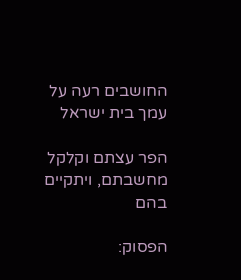החושבים רעה על עמך בית ישראל

הפר עצתם וקלקל מחשבתם, ויתקיים בהם

הפסוק: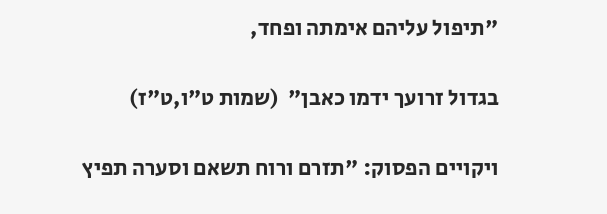"תיפול עליהם אימתה ופחד,

בגדול זרועך ידמו כאבן"  (שמות ט"ו,ט"ז)

ויקויים הפסוק: "תזרם ורוח תשאם וסערה תפיץ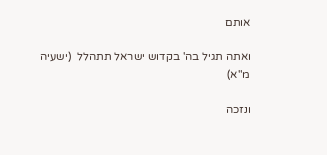אותם

ואתה תגיל בה' בקדוש ישראל תתהלל  (ישעיה מ"א)

ונזכה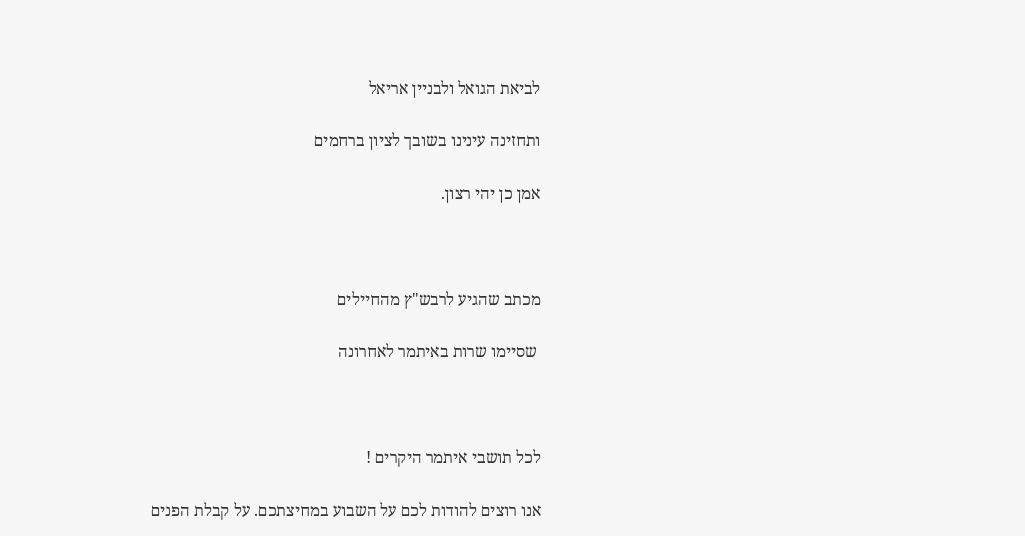לביאת הגואל ולבניין אריאל

ותחזינה עינינו בשובך לציון ברחמים

אמן כן יהי רצון.



מכתב שהגיע לרבש"ץ מהחיילים

 שסיימו שרות באיתמר לאחרונה



לכל תושבי איתמר היקרים !

אנו רוצים להודות לכם על השבוע במחיצתכם. על קבלת הפנים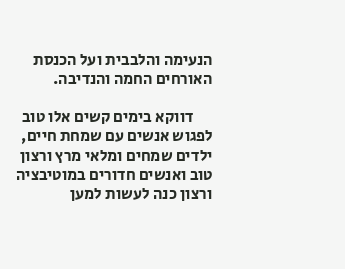הנעימה והלבבית ועל הכנסת האורחים החמה והנדיבה.

      דווקא בימים קשים אלו טוב לפגוש אנשים עם שמחת חיים, ילדים שמחים ומלאי מרץ ורצון טוב ואנשים חדורים במוטיבציה ורצון כנה לעשות למען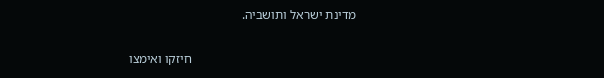מדינת ישראל ותושביה.

                                                   חיזקו ואימצו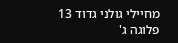מחיילי גולני גדוד 13 פלוגה ג'